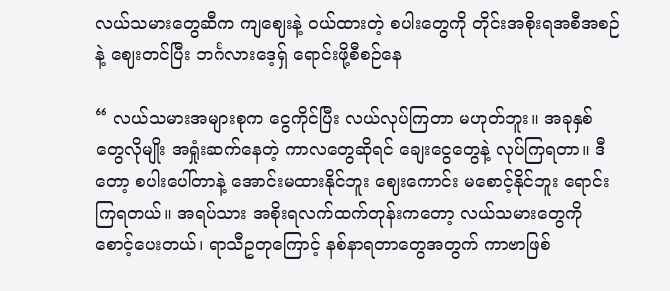လယ်သမားတွေဆီက ကျဈေးနဲ့ ဝယ်ထားတဲ့ စပါးတွေကို တိုင်းအစိုးရအစီအစဉ်နဲ့ ဈေးတင်ပြီး ဘင်္ဂလားဒေ့ရှ် ရောင်းဖို့စီစဉ်နေ

“ လယ်သမားအများစုက ငွေကိုင်ပြီး လယ်လုပ်ကြတာ မဟုတ်ဘူး။ အခုနှစ်တွေလိုမျိုး အရှုံးဆက်နေတဲ့ ကာလတွေဆိုရင် ချေးငွေတွေနဲ့ လုပ်ကြရတာ။ ဒီတော့ စပါးပေါ်တာနဲ့ အောင်းမထားနိုင်ဘူး ဈေးကောင်း မစောင့်နိုင်ဘူး ရောင်းကြရတယ်။ အရပ်သား အစိုးရလက်ထက်တုန်းကတော့ လယ်သမားတွေကို စောင့်ပေးတယ်၊ ရာသီဥတုကြောင့် နစ်နာရတာတွေအတွက် ကာဗာဖြစ်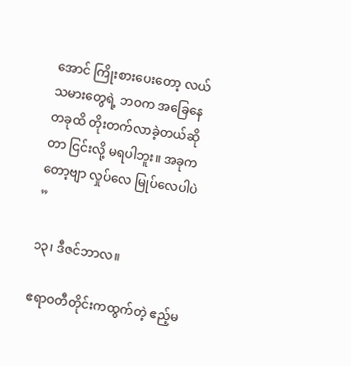အောင် ကြိုးစားပေးတော့ လယ်သမားတွေရဲ့ ဘဝက အခြေနေတခုထိ တိုးတက်လာခဲ့တယ်ဆိုတာ ငြင်းလို့ မရပါဘူး။ အခုကတော့ဗျာ လှုပ်လေ မြုပ်လေပါပဲ ”

၁၃၊ ဒီဇင်ဘာလ။

ဧရာဝတီတိုင်းကထွက်တဲ့ ဧည့်မ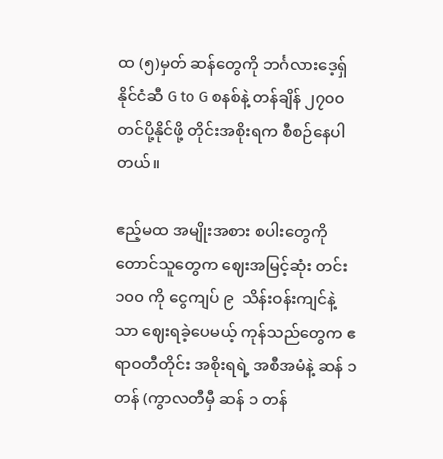ထ (၅)မှတ် ဆန်တွေကို ဘင်္ဂလားဒေ့ရှ်နိုင်ငံဆီ G to G စနစ်နဲ့ တန်ချိန် ၂၇၀၀ တင်ပို့နိုင်ဖို့ တိုင်းအစိုးရက စီစဉ်နေပါတယ်။

ဧည့်မထ အမျိုးအစား စပါးတွေကို တောင်သူတွေက ဈေးအမြင့်ဆုံး တင်း ၁၀၀ ကို ငွေကျပ် ၉  သိန်းဝန်းကျင်နဲ့သာ ဈေးရခဲ့ပေမယ့် ကုန်သည်တွေက ဧရာဝတီတိုင်း အစိုးရရဲ့ အစီအမံနဲ့ ဆန် ၁ တန် (ကွာလတီမှီ ဆန် ၁ တန်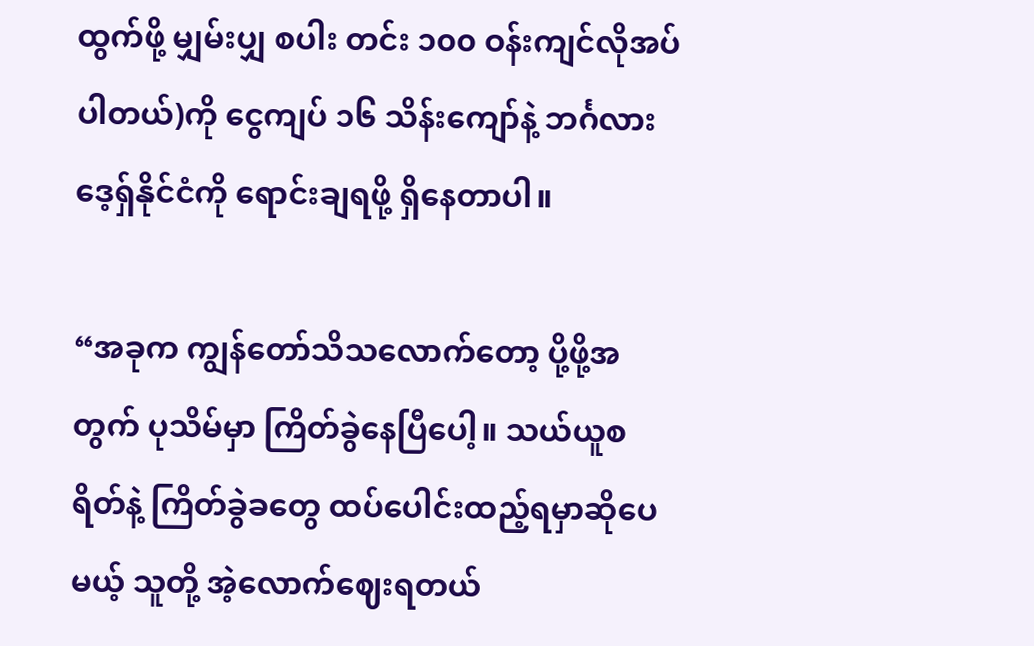ထွက်ဖို့ မျှမ်းပျှ စပါး တင်း ၁၀၀ ဝန်းကျင်လိုအပ်ပါတယ်)ကို ငွေကျပ် ၁၆ သိန်းကျော်နဲ့ ဘင်္ဂလားဒေ့ရှ်နိုင်ငံကို ရောင်းချရဖို့ ရှိနေတာပါ။

“အခုက ကျွန်တော်သိသလောက်တော့ ပို့ဖို့အတွက် ပုသိမ်မှာ ကြိတ်ခွဲနေပြီပေါ့။ သယ်ယူစရိတ်နဲ့ ကြိတ်ခွဲခတွေ ထပ်ပေါင်းထည့်ရမှာဆိုပေမယ့် သူတို့ အဲ့လောက်ဈေးရတယ်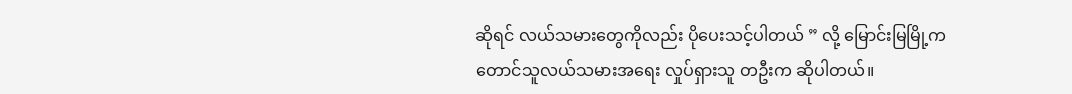ဆိုရင် လယ်သမားတွေကိုလည်း ပိုပေးသင့်ပါတယ် ” လို့ မြောင်းမြမြို့က တောင်သူလယ်သမားအရေး လှုပ်ရှားသူ တဦးက ဆိုပါတယ်။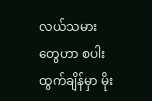လယ်သမားတွေဟာ စပါးထွက်ချိန်မှာ မိုး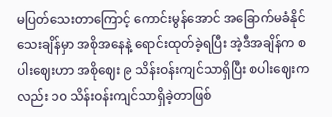မပြတ်သေးတာကြောင့် ကောင်းမွန်အောင် အခြောက်မခံနိုင်သေးချိန်မှာ အစိုအနေနဲ့ ရောင်းထုတ်ခဲ့ရပြီး အဲ့ဒီအချိန်က စပါးဈေးဟာ အစိုဈေး ၉ သိန်းဝန်းကျင်သာရှိပြီး စပါးဈေးကလည်း ၁၀ သိန်းဝန်းကျင်သာရှိခဲ့တာဖြစ်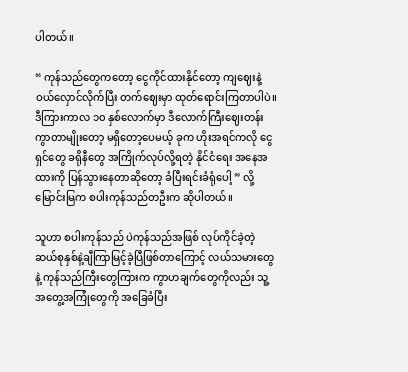ပါတယ်။

“ ကုန်သည်တွေကတော့ ငွေကိုင်ထားနိုင်တော့ ကျဈေးနဲ့ဝယ်လှောင်လိုက်ပြီး တက်ဈေးမှာ ထုတ်ရောင်းကြတာပါပဲ။ ဒီကြားကာလ ၁၀ နှစ်လောက်မှာ ဒီလောက်ကြီးဈေးတန်းကွာတာမျိုးတော့ မရှိတော့ပေမယ့် ခုက ဟိုးအရင်ကလို ငွေရှင်တွေ ခရိုနီတွေ အကြိုက်လုပ်လို့ရတဲ့ နိုင်ငံရေး အနေအထားကို ပြန်သွားနေတာဆိုတော့ ခံပြီးရင်းခံရုံပေါ့ ” လို့ မြောင်းမြက စပါးကုန်သည်တဦးက ဆိုပါတယ်။

သူဟာ စပါးကုန်သည် ပဲကုန်သည်အဖြစ် လုပ်ကိုင်ခဲ့တဲ့ ဆယ်စုနှစ်နဲ့ချီကြာမြင့်ခဲ့ပြီဖြစ်တာကြောင့် လယ်သမားတွေနဲ့ ကုန်သည်ကြီးတွေကြားက ကွာဟချက်တွေကိုလည်း သူ့အတွေ့အကြုံတွေကို အခြေခံပြီး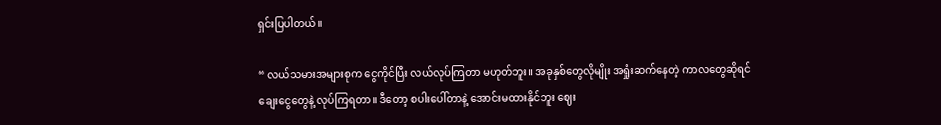ရှင်းပြပါတယ်။

“ လယ်သမားအများစုက ငွေကိုင်ပြီး လယ်လုပ်ကြတာ မဟုတ်ဘူး။ အခုနှစ်တွေလိုမျိုး အရှုံးဆက်နေတဲ့ ကာလတွေဆိုရင် ချေးငွေတွေနဲ့ လုပ်ကြရတာ။ ဒီတော့ စပါးပေါ်တာနဲ့ အောင်းမထားနိုင်ဘူး ဈေး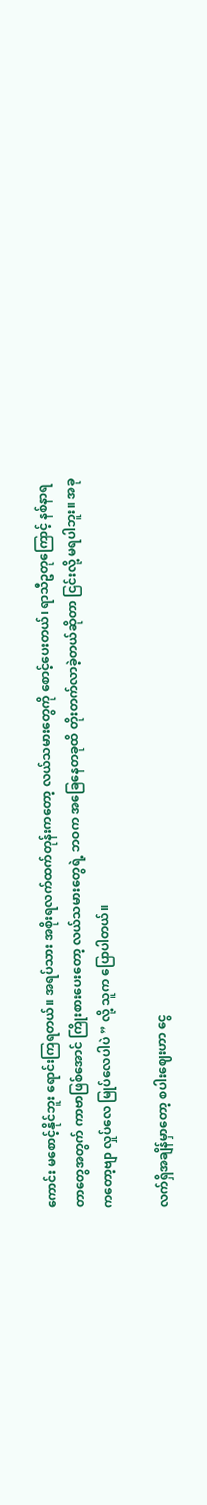ကောင်း မစောင့်နိုင်ဘူး ရောင်းကြရတယ်။ အရပ်သား အစိုးရလက်ထက်တုန်းကတော့ လယ်သမားတွေကို စောင့်ပေးတယ်၊ ရာသီဥတုကြောင့် နစ်နာရတာတွေအတွက် ကာဗာဖြစ်အောင် ကြိုးစားပေးတော့ လယ်သမားတွေရဲ့ ဘဝက အခြေနေတခုထိ တိုးတက်လာခဲ့တယ်ဆိုတာ ငြင်းလို့ မရပါဘူး။ အခုကတော့ဗျာ လှုပ်လေ မြုပ်လေပါပဲ ” လို့ သူက ပြောပါတယ်။

လက်ရှိအချိန်မှာတော့ စပါးဈေးဟာ ငွေ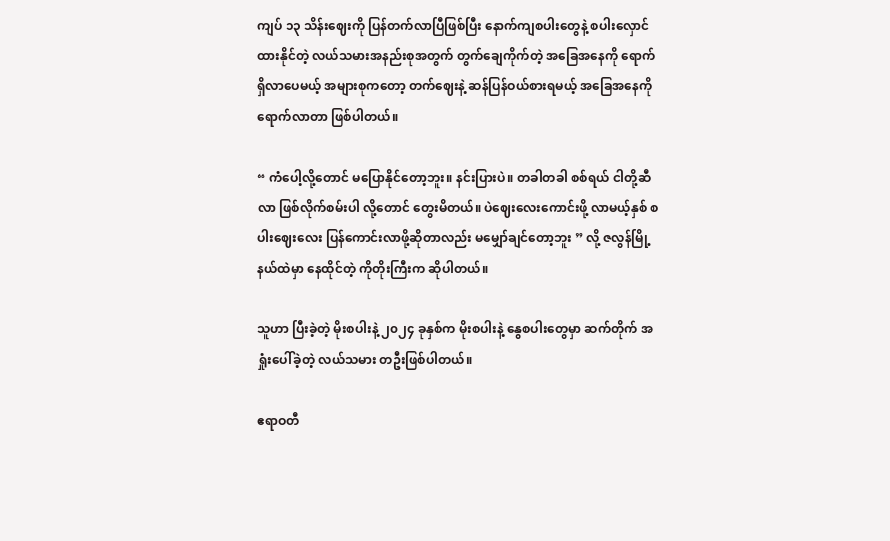ကျပ် ၁၃ သိန်းဈေးကို ပြန်တက်လာပြီဖြစ်ပြီး နောက်ကျစပါးတွေနဲ့ စပါးလှောင်ထားနိုင်တဲ့ လယ်သမားအနည်းစုအတွက် တွက်ချေကိုက်တဲ့ အခြေအနေကို ရောက်ရှိလာပေမယ့် အများစုကတော့ တက်ဈေးနဲ့ ဆန်ပြန်ဝယ်စားရမယ့် အခြေအနေကို ရောက်လာတာ ဖြစ်ပါတယ်။

“ ကံပေါ့လို့တောင် မပြောနိုင်တော့ဘူး။ နင်းပြားပဲ။ တခါတခါ စစ်ရယ် ငါတို့ဆီလာ ဖြစ်လိုက်စမ်းပါ လို့တောင် တွေးမိတယ်။ ပဲဈေးလေးကောင်းဖို့ လာမယ့်နှစ် စပါးဈေးလေး ပြန်ကောင်းလာဖို့ဆိုတာလည်း မမျှော်ချင်တော့ဘူး ” လို့ ဇလွန်မြို့နယ်ထဲမှာ နေထိုင်တဲ့ ကိုတိုးကြီးက ဆိုပါတယ်။

သူဟာ ပြီးခဲ့တဲ့ မိုးစပါးနဲ့ ၂၀၂၄ ခုနှစ်က မိုးစပါးနဲ့ နွေစပါးတွေမှာ ဆက်တိုက် အရှုံးပေါ်ခဲ့တဲ့ လယ်သမား တဦးဖြစ်ပါတယ်။

ဧရာဝတီ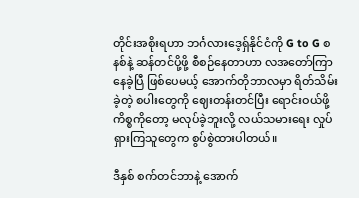တိုင်းအစိုးရဟာ ဘင်္ဂလားဒေ့ရှ်နိုင်ငံကို G to G စနစ်နဲ့ ဆန်တင်ပို့ဖို့ စီစဉ်နေတာဟာ လအတော်ကြာနေခဲ့ပြီ ဖြစ်ပေမယ့် အောက်တိုဘာလမှာ ရိတ်သိမ်းခဲ့တဲ့ စပါးတွေကို ဈေးတန်းတင်ပြီး ရောင်းဝယ်ဖို့ ကိစ္စကိုတော့ မလုပ်ခဲ့ဘူးလို့ လယ်သမားရေး လှုပ်ရှားကြသူတွေက စွပ်စွဲထားပါတယ်။

ဒီနှစ် စက်တင်ဘာနဲ့ အောက်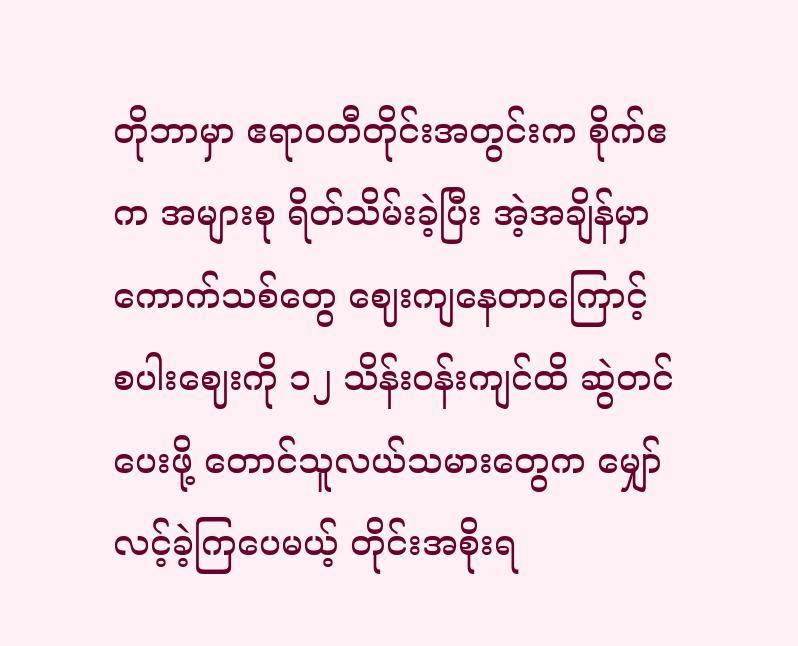တိုဘာမှာ ဧရာဝတီတိုင်းအတွင်းက စိုက်ဧက အများစု ရိတ်သိမ်းခဲ့ပြီး အဲ့အချိန်မှာ ကောက်သစ်တွေ ဈေးကျနေတာကြောင့် စပါးဈေးကို ၁၂ သိန်းဝန်းကျင်ထိ ဆွဲတင်ပေးဖို့ တောင်သူလယ်သမားတွေက မျှော်လင့်ခဲ့ကြပေမယ့် တိုင်းအစိုးရ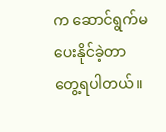က ဆောင်ရွက်မပေးနိုင်ခဲ့တာ တွေ့ရပါတယ်။